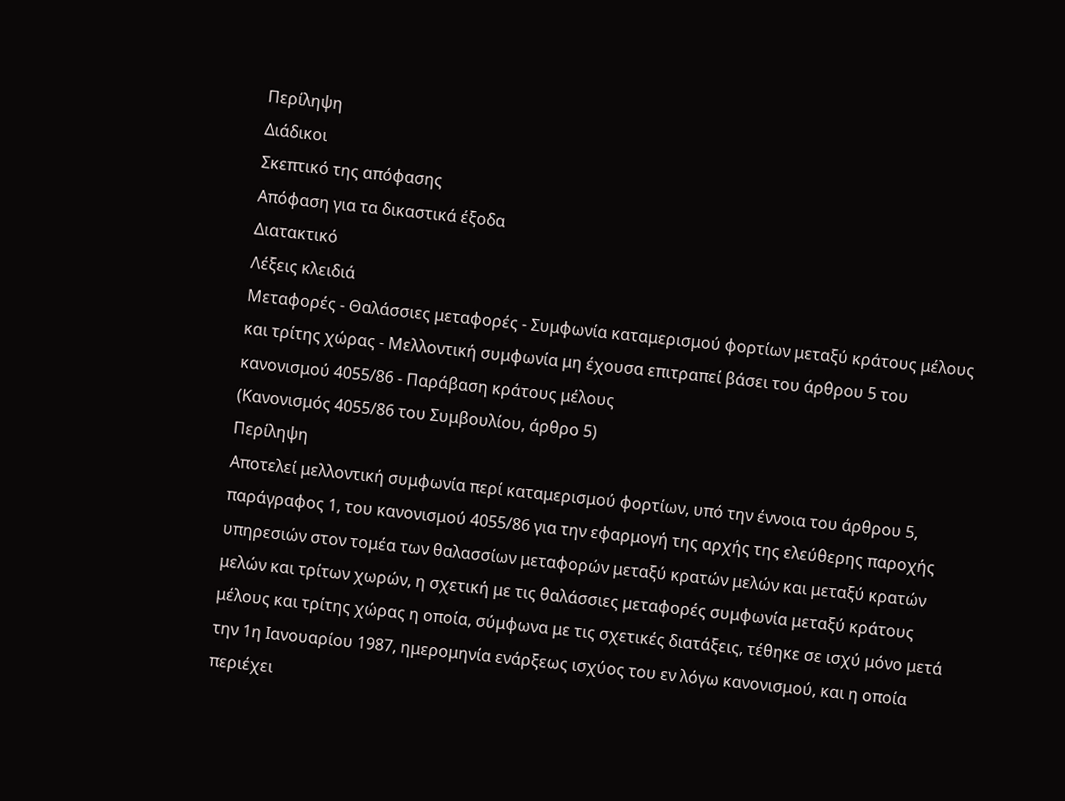Περίληψη
Διάδικοι
Σκεπτικό της απόφασης
Απόφαση για τα δικαστικά έξοδα
Διατακτικό
Λέξεις κλειδιά
Μεταφορές - Θαλάσσιες μεταφορές - Συμφωνία καταμερισμού φορτίων μεταξύ κράτους μέλους και τρίτης χώρας - Μελλοντική συμφωνία μη έχουσα επιτραπεί βάσει του άρθρου 5 του κανονισμού 4055/86 - Παράβαση κράτους μέλους
(Κανονισμός 4055/86 του Συμβουλίου, άρθρο 5)
Περίληψη
Αποτελεί μελλοντική συμφωνία περί καταμερισμού φορτίων, υπό την έννοια του άρθρου 5, παράγραφος 1, του κανονισμού 4055/86 για την εφαρμογή της αρχής της ελεύθερης παροχής υπηρεσιών στον τομέα των θαλασσίων μεταφορών μεταξύ κρατών μελών και μεταξύ κρατών μελών και τρίτων χωρών, η σχετική με τις θαλάσσιες μεταφορές συμφωνία μεταξύ κράτους μέλους και τρίτης χώρας η οποία, σύμφωνα με τις σχετικές διατάξεις, τέθηκε σε ισχύ μόνο μετά την 1η Ιανουαρίου 1987, ημερομηνία ενάρξεως ισχύος του εν λόγω κανονισμού, και η οποία περιέχει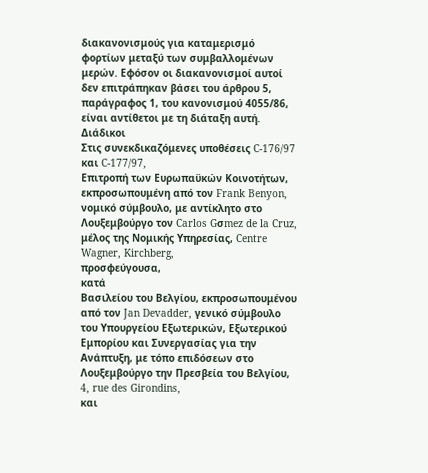διακανονισμούς για καταμερισμό φορτίων μεταξύ των συμβαλλομένων μερών. Εφόσον οι διακανονισμοί αυτοί δεν επιτράπηκαν βάσει του άρθρου 5, παράγραφος 1, του κανονισμού 4055/86, είναι αντίθετοι με τη διάταξη αυτή.
Διάδικοι
Στις συνεκδικαζόμενες υποθέσεις C-176/97 και C-177/97,
Επιτροπή των Ευρωπαϋκών Κοινοτήτων, εκπροσωπουμένη από τον Frank Benyon, νομικό σύμβουλο, με αντίκλητο στο Λουξεμβούργο τον Carlos Gσmez de la Cruz, μέλος της Νομικής Υπηρεσίας, Centre Wagner, Kirchberg,
προσφεύγoυσα,
κατά
Βασιλείου του Βελγίου, εκπροσωπουμένου από τον Jan Devadder, γενικό σύμβουλο του Υπουργείου Εξωτερικών, Εξωτερικού Εμπορίου και Συνεργασίας για την Ανάπτυξη, με τόπο επιδόσεων στο Λουξεμβούργο την Πρεσβεία του Βελγίου, 4, rue des Girondins,
και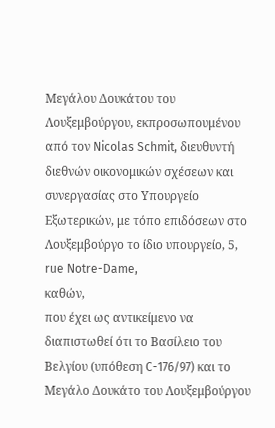Μεγάλου Δουκάτου του Λουξεμβούργου, εκπροσωπουμένου από τον Nicolas Schmit, διευθυντή διεθνών οικονομικών σχέσεων και συνεργασίας στο Υπουργείο Εξωτερικών, με τόπο επιδόσεων στο Λουξεμβούργο το ίδιο υπουργείο, 5, rue Notre-Dame,
καθών,
που έχει ως αντικείμενο να διαπιστωθεί ότι το Βασίλειο του Βελγίου (υπόθεση C-176/97) και το Μεγάλο Δουκάτο του Λουξεμβούργου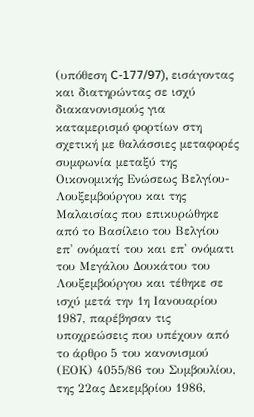(υπόθεση C-177/97), εισάγοντας και διατηρώντας σε ισχύ διακανονισμούς για καταμερισμό φορτίων στη σχετική με θαλάσσιες μεταφορές συμφωνία μεταξύ της Oικονομικής Eνώσεως Βελγίου-Λουξεμβούργου και της Μαλαισίας που επικυρώθηκε από το Βασίλειο του Βελγίου επ' ονόματί του και επ' ονόματι του Μεγάλου Δουκάτου του Λουξεμβούργου και τέθηκε σε ισχύ μετά την 1η Ιανουαρίου 1987, παρέβησαν τις υποχρεώσεις που υπέχουν από το άρθρο 5 του κανονισμού (ΕΟΚ) 4055/86 του Συμβουλίου, της 22ας Δεκεμβρίου 1986,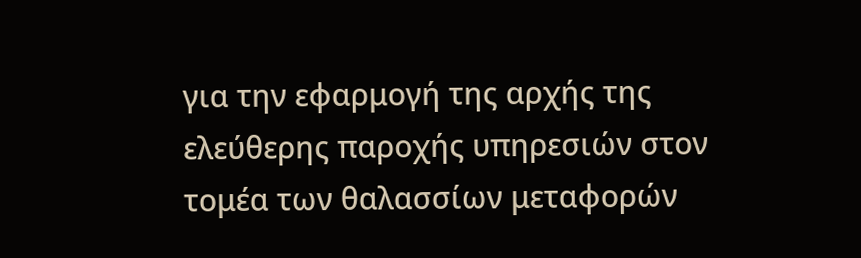για την εφαρμογή της αρχής της ελεύθερης παροχής υπηρεσιών στον τομέα των θαλασσίων μεταφορών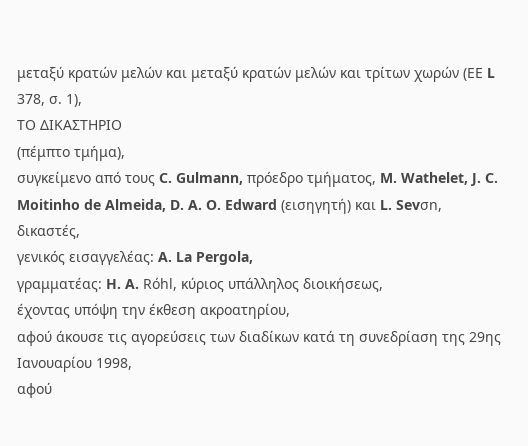μεταξύ κρατών μελών και μεταξύ κρατών μελών και τρίτων χωρών (ΕΕ L 378, σ. 1),
ΤΟ ΔΙΚΑΣΤΗΡΙΟ
(πέμπτο τμήμα),
συγκείμενο από τους C. Gulmann, πρόεδρο τμήματος, M. Wathelet, J. C. Moitinho de Almeida, D. A. O. Edward (εισηγητή) και L. Sevσn, δικαστές,
γενικός εισαγγελέας: A. La Pergola,
γραμματέας: H. A. Rόhl, κύριος υπάλληλος διοικήσεως,
έχοντας υπόψη την έκθεση ακροατηρίου,
αφού άκουσε τις αγορεύσεις των διαδίκων κατά τη συνεδρίαση της 29ης Ιανουαρίου 1998,
αφού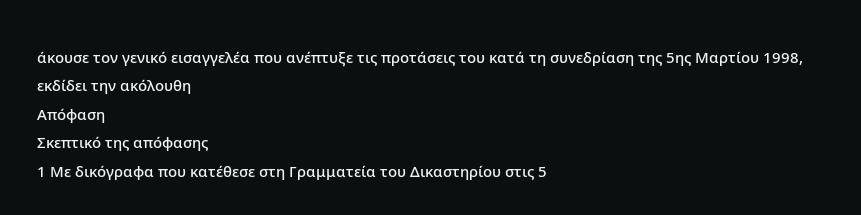άκουσε τον γενικό εισαγγελέα που ανέπτυξε τις προτάσεις του κατά τη συνεδρίαση της 5ης Μαρτίου 1998,
εκδίδει την ακόλουθη
Απόφαση
Σκεπτικό της απόφασης
1 Με δικόγραφα που κατέθεσε στη Γραμματεία του Δικαστηρίου στις 5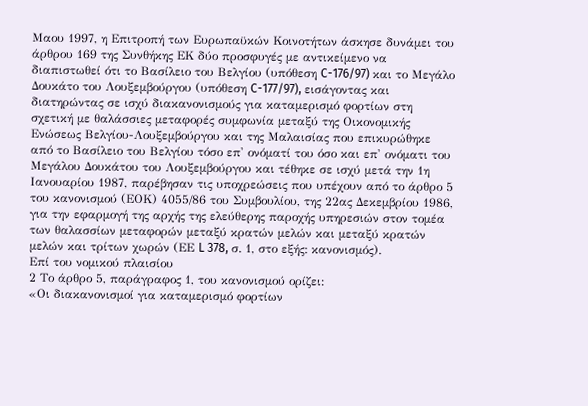Μαου 1997, η Επιτροπή των Ευρωπαϋκών Κοινοτήτων άσκησε δυνάμει του άρθρου 169 της Συνθήκης ΕΚ δύο προσφυγές με αντικείμενο να διαπιστωθεί ότι το Βασίλειο του Βελγίου (υπόθεση C-176/97) και το Μεγάλο Δουκάτο του Λουξεμβούργου (υπόθεση C-177/97), εισάγοντας και διατηρώντας σε ισχύ διακανονισμούς για καταμερισμό φορτίων στη σχετική με θαλάσσιες μεταφορές συμφωνία μεταξύ της Οικονομικής Ενώσεως Βελγίου-Λουξεμβούργου και της Μαλαισίας που επικυρώθηκε από το Βασίλειο του Βελγίου τόσο επ' ονόματί του όσο και επ' ονόματι του Μεγάλου Δουκάτου του Λουξεμβούργου και τέθηκε σε ισχύ μετά την 1η Ιανουαρίου 1987, παρέβησαν τις υποχρεώσεις που υπέχουν από το άρθρο 5 του κανονισμού (ΕΟΚ) 4055/86 του Συμβουλίου, της 22ας Δεκεμβρίου 1986, για την εφαρμογή της αρχής της ελεύθερης παροχής υπηρεσιών στον τομέα των θαλασσίων μεταφορών μεταξύ κρατών μελών και μεταξύ κρατών μελών και τρίτων χωρών (ΕΕ L 378, σ. 1, στο εξής: κανονισμός).
Επί του νομικού πλαισίου
2 Το άρθρο 5, παράγραφος 1, του κανονισμού ορίζει:
«Οι διακανονισμοί για καταμερισμό φορτίων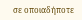σε οποιαδήποτε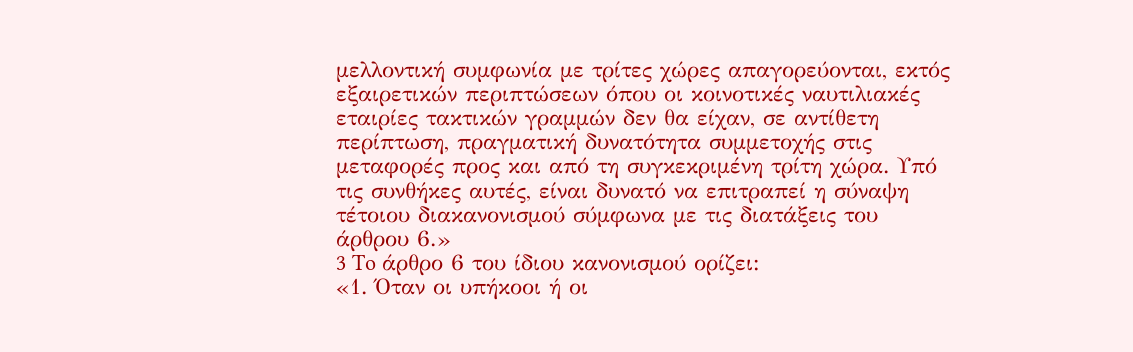μελλοντική συμφωνία με τρίτες χώρες απαγορεύονται, εκτός εξαιρετικών περιπτώσεων όπου οι κοινοτικές ναυτιλιακές εταιρίες τακτικών γραμμών δεν θα είχαν, σε αντίθετη περίπτωση, πραγματική δυνατότητα συμμετοχής στις μεταφορές προς και από τη συγκεκριμένη τρίτη χώρα. Υπό τις συνθήκες αυτές, είναι δυνατό να επιτραπεί η σύναψη τέτοιου διακανονισμού σύμφωνα με τις διατάξεις του άρθρου 6.»
3 To άρθρο 6 του ίδιου κανονισμού ορίζει:
«1. Όταν οι υπήκοοι ή οι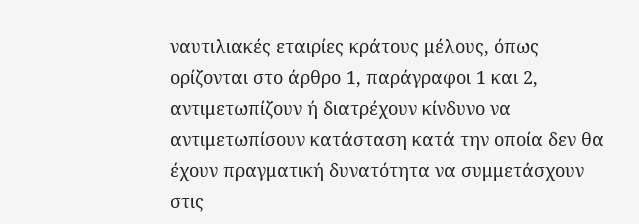ναυτιλιακές εταιρίες κράτους μέλους, όπως ορίζονται στο άρθρο 1, παράγραφοι 1 και 2, αντιμετωπίζουν ή διατρέχουν κίνδυνο να αντιμετωπίσουν κατάσταση κατά την οποία δεν θα έχουν πραγματική δυνατότητα να συμμετάσχουν στις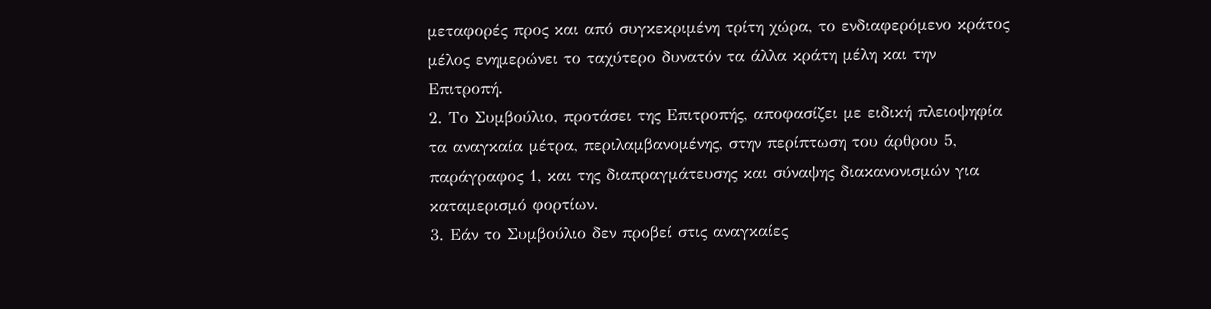μεταφορές προς και από συγκεκριμένη τρίτη χώρα, το ενδιαφερόμενο κράτος μέλος ενημερώνει το ταχύτερο δυνατόν τα άλλα κράτη μέλη και την Επιτροπή.
2. Το Συμβούλιο, προτάσει της Επιτροπής, αποφασίζει με ειδική πλειοψηφία τα αναγκαία μέτρα, περιλαμβανομένης, στην περίπτωση του άρθρου 5, παράγραφος 1, και της διαπραγμάτευσης και σύναψης διακανονισμών για καταμερισμό φορτίων.
3. Εάν το Συμβούλιο δεν προβεί στις αναγκαίες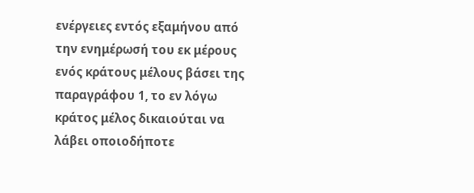ενέργειες εντός εξαμήνου από την ενημέρωσή του εκ μέρους ενός κράτους μέλους βάσει της παραγράφου 1, το εν λόγω κράτος μέλος δικαιούται να λάβει οποιοδήποτε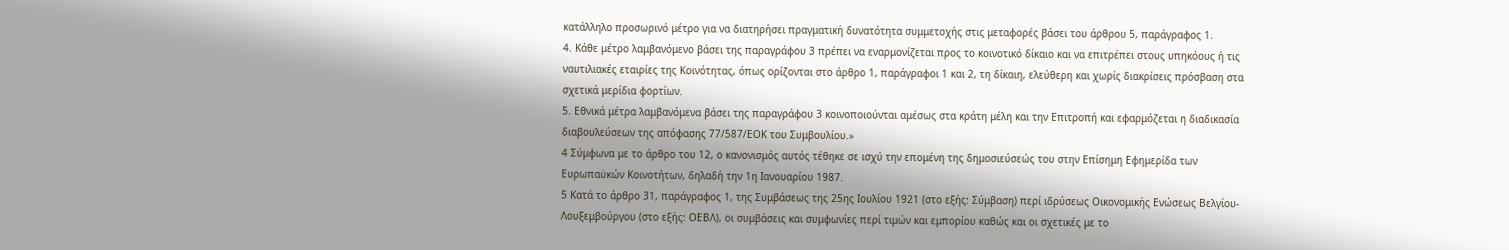κατάλληλο προσωρινό μέτρο για να διατηρήσει πραγματική δυνατότητα συμμετοχής στις μεταφορές βάσει του άρθρου 5, παράγραφος 1.
4. Κάθε μέτρο λαμβανόμενο βάσει της παραγράφου 3 πρέπει να εναρμονίζεται προς το κοινοτικό δίκαιο και να επιτρέπει στους υπηκόους ή τις ναυτιλιακές εταιρίες της Κοινότητας, όπως ορίζονται στο άρθρο 1, παράγραφοι 1 και 2, τη δίκαιη, ελεύθερη και χωρίς διακρίσεις πρόσβαση στα σχετικά μερίδια φορτίων.
5. Εθνικά μέτρα λαμβανόμενα βάσει της παραγράφου 3 κοινοποιούνται αμέσως στα κράτη μέλη και την Επιτροπή και εφαρμόζεται η διαδικασία διαβουλεύσεων της απόφασης 77/587/ΕΟΚ του Συμβουλίου.»
4 Σύμφωνα με το άρθρο του 12, ο κανονισμός αυτός τέθηκε σε ισχύ την επομένη της δημοσιεύσεώς του στην Επίσημη Εφημερίδα των Ευρωπαϋκών Κοινοτήτων, δηλαδή την 1η Ιανουαρίου 1987.
5 Κατά το άρθρο 31, παράγραφος 1, της Συμβάσεως της 25ης Ιουλίου 1921 (στο εξής: Σύμβαση) περί ιδρύσεως Οικονομικής Ενώσεως Βελγίου-Λουξεμβούργου (στο εξής: ΟΕΒΛ), οι συμβάσεις και συμφωνίες περί τιμών και εμπορίου καθώς και οι σχετικές με το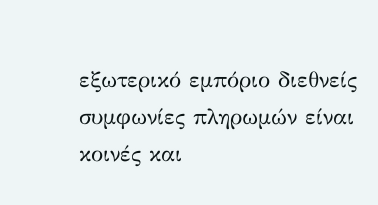εξωτερικό εμπόριο διεθνείς συμφωνίες πληρωμών είναι κοινές και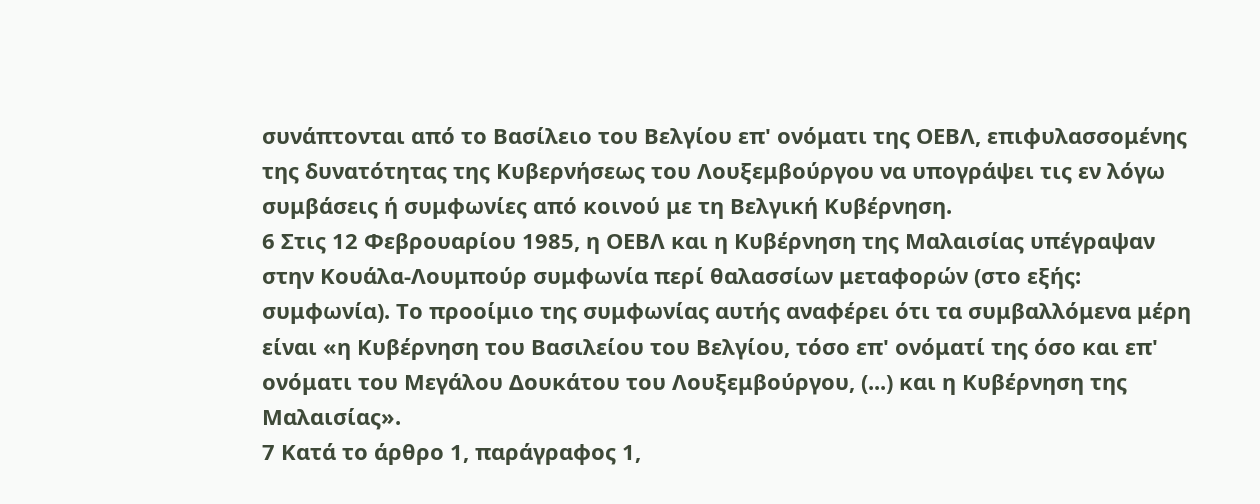συνάπτονται από το Βασίλειο του Βελγίου επ' ονόματι της ΟΕΒΛ, επιφυλασσομένης της δυνατότητας της Κυβερνήσεως του Λουξεμβούργου να υπογράψει τις εν λόγω συμβάσεις ή συμφωνίες από κοινού με τη Βελγική Κυβέρνηση.
6 Στις 12 Φεβρουαρίου 1985, η ΟΕΒΛ και η Κυβέρνηση της Μαλαισίας υπέγραψαν στην Κουάλα-Λουμπούρ συμφωνία περί θαλασσίων μεταφορών (στο εξής: συμφωνία). Το προοίμιο της συμφωνίας αυτής αναφέρει ότι τα συμβαλλόμενα μέρη είναι «η Κυβέρνηση του Βασιλείου του Βελγίου, τόσο επ' ονόματί της όσο και επ' ονόματι του Μεγάλου Δουκάτου του Λουξεμβούργου, (...) και η Κυβέρνηση της Μαλαισίας».
7 Κατά το άρθρο 1, παράγραφος 1,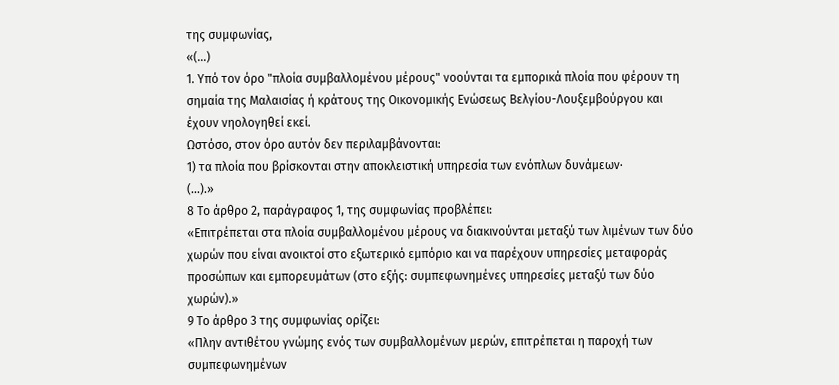της συμφωνίας,
«(...)
1. Υπό τον όρο "πλοία συμβαλλομένου μέρους" νοούνται τα εμπορικά πλοία που φέρουν τη σημαία της Μαλαισίας ή κράτους της Οικονομικής Ενώσεως Βελγίου-Λουξεμβούργου και έχουν νηολογηθεί εκεί.
Ωστόσο, στον όρο αυτόν δεν περιλαμβάνονται:
1) τα πλοία που βρίσκονται στην αποκλειστική υπηρεσία των ενόπλων δυνάμεων·
(...).»
8 Το άρθρο 2, παράγραφος 1, της συμφωνίας προβλέπει:
«Επιτρέπεται στα πλοία συμβαλλομένου μέρους να διακινούνται μεταξύ των λιμένων των δύο χωρών που είναι ανοικτοί στο εξωτερικό εμπόριο και να παρέχουν υπηρεσίες μεταφοράς προσώπων και εμπορευμάτων (στο εξής: συμπεφωνημένες υπηρεσίες μεταξύ των δύο χωρών).»
9 Το άρθρο 3 της συμφωνίας ορίζει:
«Πλην αντιθέτου γνώμης ενός των συμβαλλομένων μερών, επιτρέπεται η παροχή των συμπεφωνημένων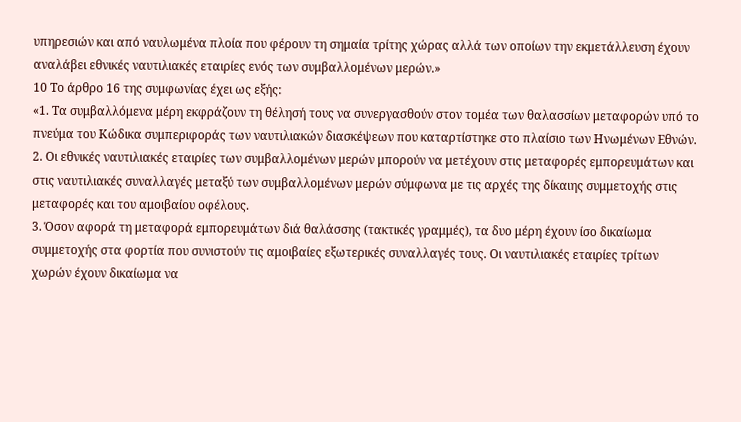υπηρεσιών και από ναυλωμένα πλοία που φέρουν τη σημαία τρίτης χώρας αλλά των οποίων την εκμετάλλευση έχουν αναλάβει εθνικές ναυτιλιακές εταιρίες ενός των συμβαλλομένων μερών.»
10 Το άρθρο 16 της συμφωνίας έχει ως εξής:
«1. Τα συμβαλλόμενα μέρη εκφράζουν τη θέλησή τους να συνεργασθούν στον τομέα των θαλασσίων μεταφορών υπό το πνεύμα του Κώδικα συμπεριφοράς των ναυτιλιακών διασκέψεων που καταρτίστηκε στο πλαίσιο των Ηνωμένων Εθνών.
2. Οι εθνικές ναυτιλιακές εταιρίες των συμβαλλομένων μερών μπορούν να μετέχουν στις μεταφορές εμπορευμάτων και στις ναυτιλιακές συναλλαγές μεταξύ των συμβαλλομένων μερών σύμφωνα με τις αρχές της δίκαιης συμμετοχής στις μεταφορές και του αμοιβαίου οφέλους.
3. Όσον αφορά τη μεταφορά εμπορευμάτων διά θαλάσσης (τακτικές γραμμές), τα δυο μέρη έχουν ίσο δικαίωμα συμμετοχής στα φορτία που συνιστούν τις αμοιβαίες εξωτερικές συναλλαγές τους. Οι ναυτιλιακές εταιρίες τρίτων χωρών έχουν δικαίωμα να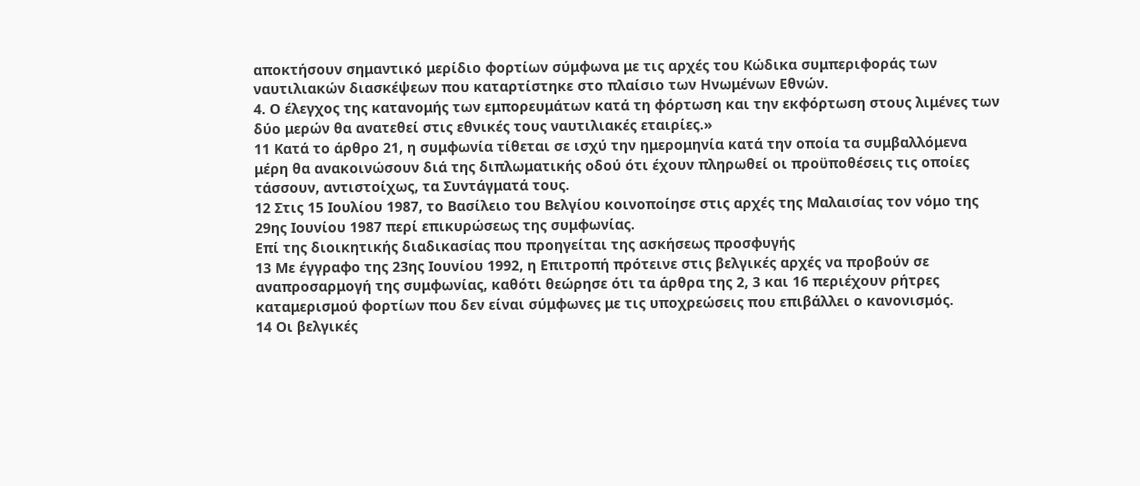αποκτήσουν σημαντικό μερίδιο φορτίων σύμφωνα με τις αρχές του Κώδικα συμπεριφοράς των ναυτιλιακών διασκέψεων που καταρτίστηκε στο πλαίσιο των Ηνωμένων Εθνών.
4. Ο έλεγχος της κατανομής των εμπορευμάτων κατά τη φόρτωση και την εκφόρτωση στους λιμένες των δύο μερών θα ανατεθεί στις εθνικές τους ναυτιλιακές εταιρίες.»
11 Κατά το άρθρο 21, η συμφωνία τίθεται σε ισχύ την ημερομηνία κατά την οποία τα συμβαλλόμενα μέρη θα ανακοινώσουν διά της διπλωματικής οδού ότι έχουν πληρωθεί οι προϋποθέσεις τις οποίες τάσσουν, αντιστοίχως, τα Συντάγματά τους.
12 Στις 15 Ιουλίου 1987, το Βασίλειο του Βελγίου κοινοποίησε στις αρχές της Μαλαισίας τον νόμο της 29ης Ιουνίου 1987 περί επικυρώσεως της συμφωνίας.
Επί της διοικητικής διαδικασίας που προηγείται της ασκήσεως προσφυγής
13 Με έγγραφο της 23ης Ιουνίου 1992, η Επιτροπή πρότεινε στις βελγικές αρχές να προβούν σε αναπροσαρμογή της συμφωνίας, καθότι θεώρησε ότι τα άρθρα της 2, 3 και 16 περιέχουν ρήτρες καταμερισμού φορτίων που δεν είναι σύμφωνες με τις υποχρεώσεις που επιβάλλει ο κανονισμός.
14 Οι βελγικές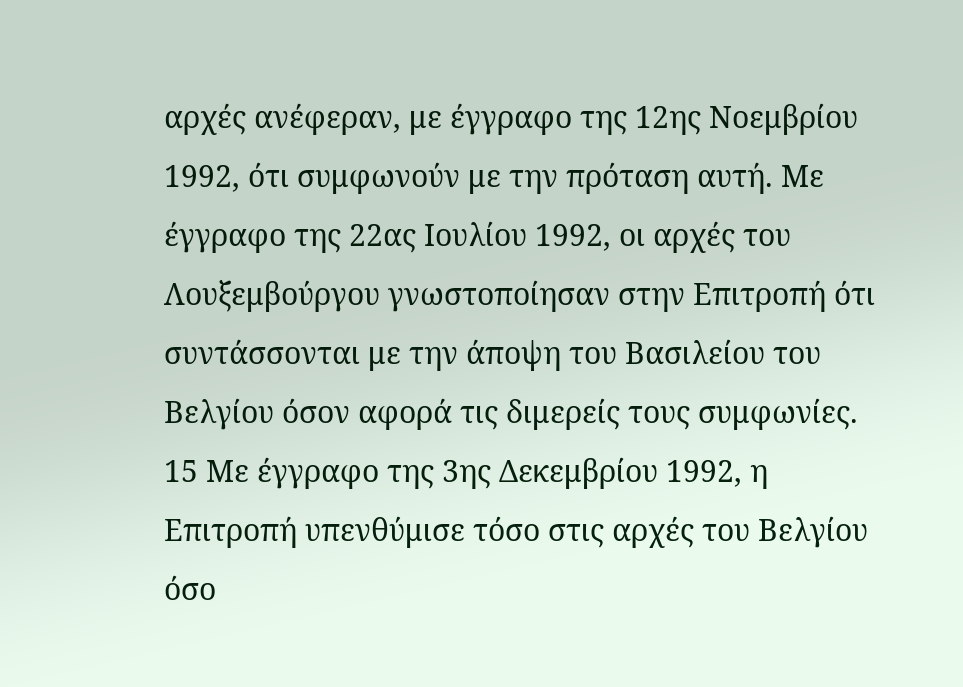αρχές ανέφεραν, με έγγραφο της 12ης Νοεμβρίου 1992, ότι συμφωνούν με την πρόταση αυτή. Με έγγραφο της 22ας Ιουλίου 1992, οι αρχές του Λουξεμβούργου γνωστοποίησαν στην Επιτροπή ότι συντάσσονται με την άποψη του Βασιλείου του Βελγίου όσον αφορά τις διμερείς τους συμφωνίες.
15 Με έγγραφο της 3ης Δεκεμβρίου 1992, η Επιτροπή υπενθύμισε τόσο στις αρχές του Βελγίου όσο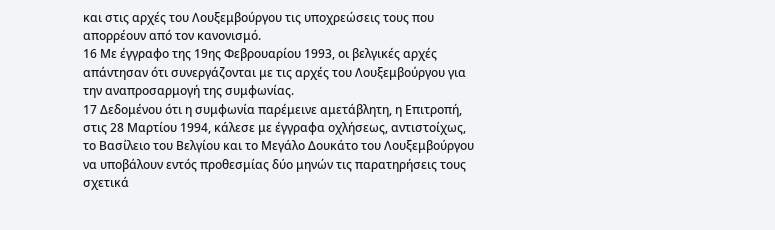και στις αρχές του Λουξεμβούργου τις υποχρεώσεις τους που απορρέουν από τον κανονισμό.
16 Με έγγραφο της 19ης Φεβρουαρίου 1993, οι βελγικές αρχές απάντησαν ότι συνεργάζονται με τις αρχές του Λουξεμβούργου για την αναπροσαρμογή της συμφωνίας.
17 Δεδομένου ότι η συμφωνία παρέμεινε αμετάβλητη, η Επιτροπή, στις 28 Μαρτίου 1994, κάλεσε με έγγραφα οχλήσεως, αντιστοίχως, το Βασίλειο του Βελγίου και το Μεγάλο Δουκάτο του Λουξεμβούργου να υποβάλουν εντός προθεσμίας δύο μηνών τις παρατηρήσεις τους σχετικά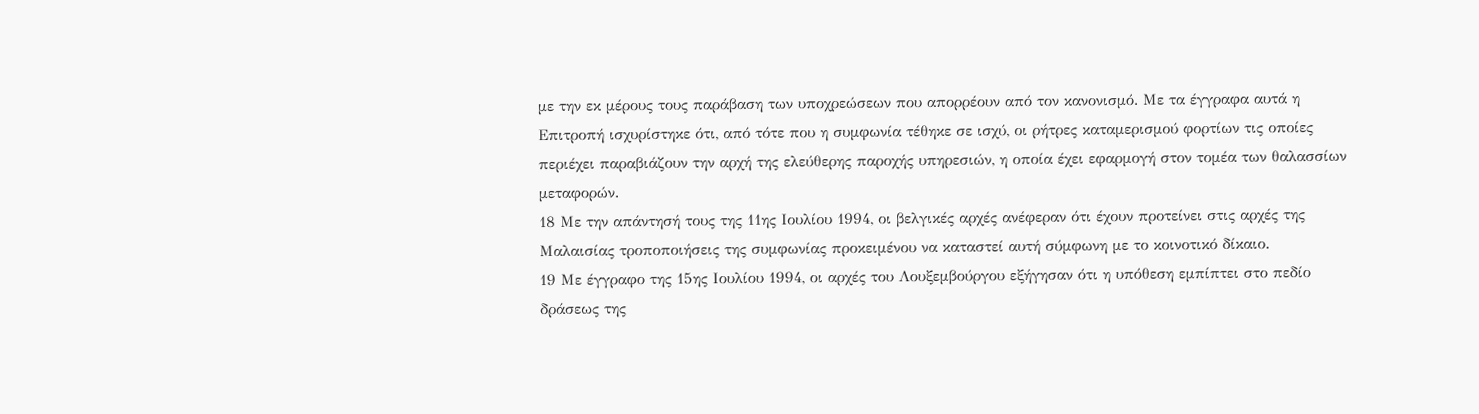με την εκ μέρους τους παράβαση των υποχρεώσεων που απορρέουν από τον κανονισμό. Με τα έγγραφα αυτά η Επιτροπή ισχυρίστηκε ότι, από τότε που η συμφωνία τέθηκε σε ισχύ, οι ρήτρες καταμερισμού φορτίων τις οποίες περιέχει παραβιάζουν την αρχή της ελεύθερης παροχής υπηρεσιών, η οποία έχει εφαρμογή στον τομέα των θαλασσίων μεταφορών.
18 Με την απάντησή τους της 11ης Ιουλίου 1994, οι βελγικές αρχές ανέφεραν ότι έχουν προτείνει στις αρχές της Μαλαισίας τροποποιήσεις της συμφωνίας προκειμένου να καταστεί αυτή σύμφωνη με το κοινοτικό δίκαιο.
19 Με έγγραφο της 15ης Ιουλίου 1994, οι αρχές του Λουξεμβούργου εξήγησαν ότι η υπόθεση εμπίπτει στο πεδίο δράσεως της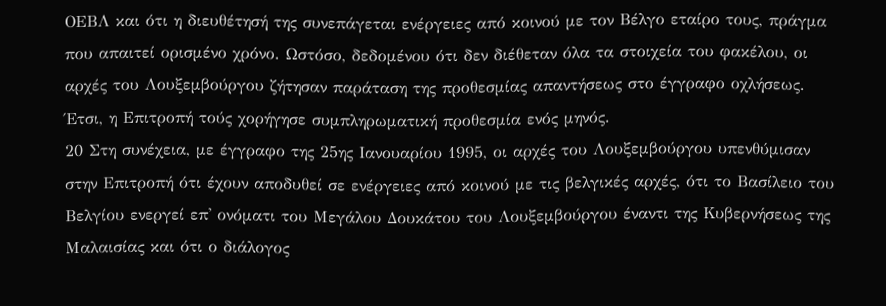ΟΕΒΛ και ότι η διευθέτησή της συνεπάγεται ενέργειες από κοινού με τον Βέλγο εταίρο τους, πράγμα που απαιτεί ορισμένο χρόνο. Ωστόσο, δεδομένου ότι δεν διέθεταν όλα τα στοιχεία του φακέλου, οι αρχές του Λουξεμβούργου ζήτησαν παράταση της προθεσμίας απαντήσεως στο έγγραφο οχλήσεως. Έτσι, η Επιτροπή τούς χορήγησε συμπληρωματική προθεσμία ενός μηνός.
20 Στη συνέχεια, με έγγραφο της 25ης Ιανουαρίου 1995, οι αρχές του Λουξεμβούργου υπενθύμισαν στην Επιτροπή ότι έχουν αποδυθεί σε ενέργειες από κοινού με τις βελγικές αρχές, ότι το Βασίλειο του Βελγίου ενεργεί επ' ονόματι του Μεγάλου Δουκάτου του Λουξεμβούργου έναντι της Κυβερνήσεως της Μαλαισίας και ότι ο διάλογος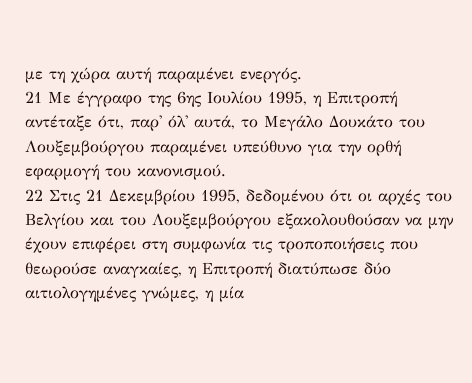με τη χώρα αυτή παραμένει ενεργός.
21 Με έγγραφο της 6ης Ιουλίου 1995, η Επιτροπή αντέταξε ότι, παρ' όλ' αυτά, το Μεγάλο Δουκάτο του Λουξεμβούργου παραμένει υπεύθυνο για την ορθή εφαρμογή του κανονισμού.
22 Στις 21 Δεκεμβρίου 1995, δεδομένου ότι οι αρχές του Βελγίου και του Λουξεμβούργου εξακολουθούσαν να μην έχουν επιφέρει στη συμφωνία τις τροποποιήσεις που θεωρούσε αναγκαίες, η Επιτροπή διατύπωσε δύο αιτιολογημένες γνώμες, η μία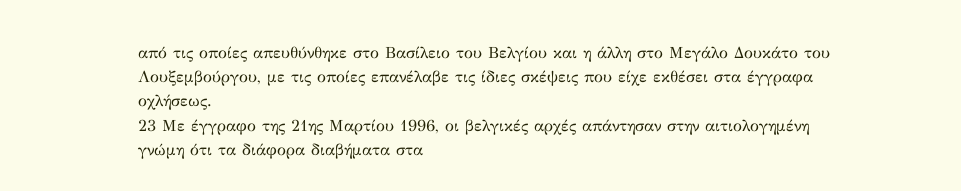από τις οποίες απευθύνθηκε στο Βασίλειο του Βελγίου και η άλλη στο Μεγάλο Δουκάτο του Λουξεμβούργου, με τις οποίες επανέλαβε τις ίδιες σκέψεις που είχε εκθέσει στα έγγραφα οχλήσεως.
23 Με έγγραφο της 21ης Μαρτίου 1996, οι βελγικές αρχές απάντησαν στην αιτιολογημένη γνώμη ότι τα διάφορα διαβήματα στα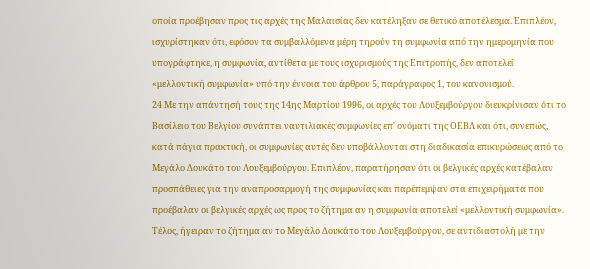οποία προέβησαν προς τις αρχές της Μαλαισίας δεν κατέληξαν σε θετικό αποτέλεσμα. Επιπλέον, ισχυρίστηκαν ότι, εφόσον τα συμβαλλόμενα μέρη τηρούν τη συμφωνία από την ημερομηνία που υπογράφτηκε, η συμφωνία, αντίθετα με τους ισχυρισμούς της Επιτροπής, δεν αποτελεί «μελλοντική συμφωνία» υπό την έννοια του άρθρου 5, παράγραφος 1, του κανονισμού.
24 Με την απάντησή τους της 14ης Μαρτίου 1996, οι αρχές του Λουξεμβούργου διευκρίνισαν ότι το Βασίλειο του Βελγίου συνάπτει ναυτιλιακές συμφωνίες επ' ονόματι της ΟΕΒΛ και ότι, συνεπώς, κατά πάγια πρακτική, οι συμφωνίες αυτές δεν υποβάλλονται στη διαδικασία επικυρώσεως από το Μεγάλο Δουκάτο του Λουξεμβούργου. Επιπλέον, παρατήρησαν ότι οι βελγικές αρχές κατέβαλαν προσπάθειες για την αναπροσαρμογή της συμφωνίας και παρέπεμψαν στα επιχειρήματα που προέβαλαν οι βελγικές αρχές ως προς το ζήτημα αν η συμφωνία αποτελεί «μελλοντική συμφωνία». Τέλος, ήγειραν το ζήτημα αν το Μεγάλο Δουκάτο του Λουξεμβούργου, σε αντιδιαστολή με την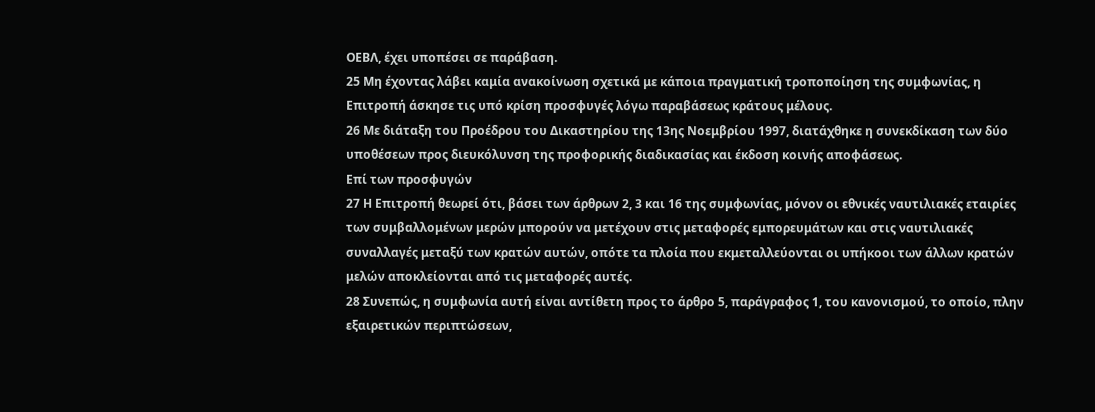ΟΕΒΛ, έχει υποπέσει σε παράβαση.
25 Μη έχοντας λάβει καμία ανακοίνωση σχετικά με κάποια πραγματική τροποποίηση της συμφωνίας, η Επιτροπή άσκησε τις υπό κρίση προσφυγές λόγω παραβάσεως κράτους μέλους.
26 Με διάταξη του Προέδρου του Δικαστηρίου της 13ης Νοεμβρίου 1997, διατάχθηκε η συνεκδίκαση των δύο υποθέσεων προς διευκόλυνση της προφορικής διαδικασίας και έκδοση κοινής αποφάσεως.
Επί των προσφυγών
27 Η Επιτροπή θεωρεί ότι, βάσει των άρθρων 2, 3 και 16 της συμφωνίας, μόνον οι εθνικές ναυτιλιακές εταιρίες των συμβαλλομένων μερών μπορούν να μετέχουν στις μεταφορές εμπορευμάτων και στις ναυτιλιακές συναλλαγές μεταξύ των κρατών αυτών, οπότε τα πλοία που εκμεταλλεύονται οι υπήκοοι των άλλων κρατών μελών αποκλείονται από τις μεταφορές αυτές.
28 Συνεπώς, η συμφωνία αυτή είναι αντίθετη προς το άρθρο 5, παράγραφος 1, του κανονισμού, το οποίο, πλην εξαιρετικών περιπτώσεων,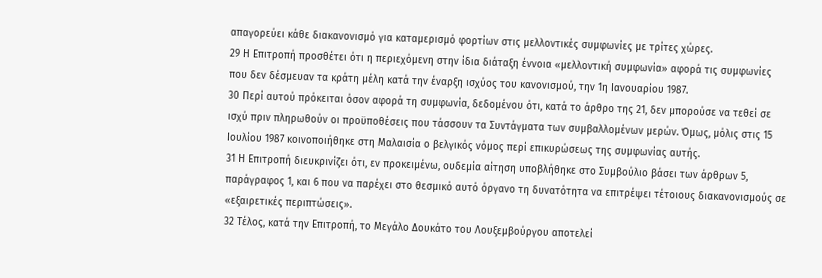απαγορεύει κάθε διακανονισμό για καταμερισμό φορτίων στις μελλοντικές συμφωνίες με τρίτες χώρες.
29 Η Επιτροπή προσθέτει ότι η περιεχόμενη στην ίδια διάταξη έννοια «μελλοντική συμφωνία» αφορά τις συμφωνίες που δεν δέσμευαν τα κράτη μέλη κατά την έναρξη ισχύος του κανονισμού, την 1η Ιανουαρίου 1987.
30 Περί αυτού πρόκειται όσον αφορά τη συμφωνία, δεδομένου ότι, κατά το άρθρο της 21, δεν μπορούσε να τεθεί σε ισχύ πριν πληρωθούν οι προϋποθέσεις που τάσσουν τα Συντάγματα των συμβαλλομένων μερών. Όμως, μόλις στις 15 Ιουλίου 1987 κοινοποιήθηκε στη Μαλαισία ο βελγικός νόμος περί επικυρώσεως της συμφωνίας αυτής.
31 Η Επιτροπή διευκρινίζει ότι, εν προκειμένω, ουδεμία αίτηση υποβλήθηκε στο Συμβούλιο βάσει των άρθρων 5, παράγραφος 1, και 6 που να παρέχει στο θεσμικό αυτό όργανο τη δυνατότητα να επιτρέψει τέτοιους διακανονισμούς σε «εξαιρετικές περιπτώσεις».
32 Τέλος, κατά την Επιτροπή, το Μεγάλο Δουκάτο του Λουξεμβούργου αποτελεί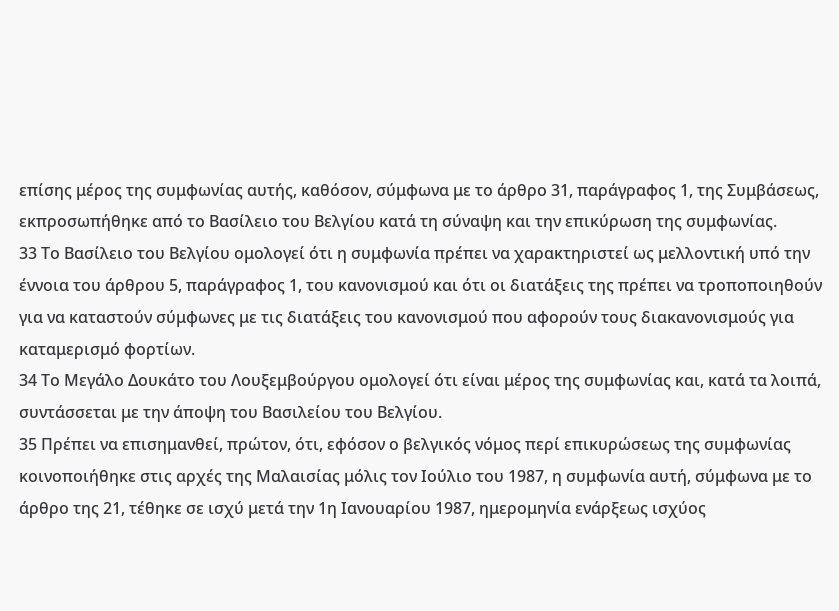επίσης μέρος της συμφωνίας αυτής, καθόσον, σύμφωνα με το άρθρο 31, παράγραφος 1, της Συμβάσεως, εκπροσωπήθηκε από το Βασίλειο του Βελγίου κατά τη σύναψη και την επικύρωση της συμφωνίας.
33 Το Βασίλειο του Βελγίου ομολογεί ότι η συμφωνία πρέπει να χαρακτηριστεί ως μελλοντική υπό την έννοια του άρθρου 5, παράγραφος 1, του κανονισμού και ότι οι διατάξεις της πρέπει να τροποποιηθούν για να καταστούν σύμφωνες με τις διατάξεις του κανονισμού που αφορούν τους διακανονισμούς για καταμερισμό φορτίων.
34 Το Μεγάλο Δουκάτο του Λουξεμβούργου ομολογεί ότι είναι μέρος της συμφωνίας και, κατά τα λοιπά, συντάσσεται με την άποψη του Βασιλείου του Βελγίου.
35 Πρέπει να επισημανθεί, πρώτον, ότι, εφόσον ο βελγικός νόμος περί επικυρώσεως της συμφωνίας κοινοποιήθηκε στις αρχές της Μαλαισίας μόλις τον Ιούλιο του 1987, η συμφωνία αυτή, σύμφωνα με το άρθρο της 21, τέθηκε σε ισχύ μετά την 1η Ιανουαρίου 1987, ημερομηνία ενάρξεως ισχύος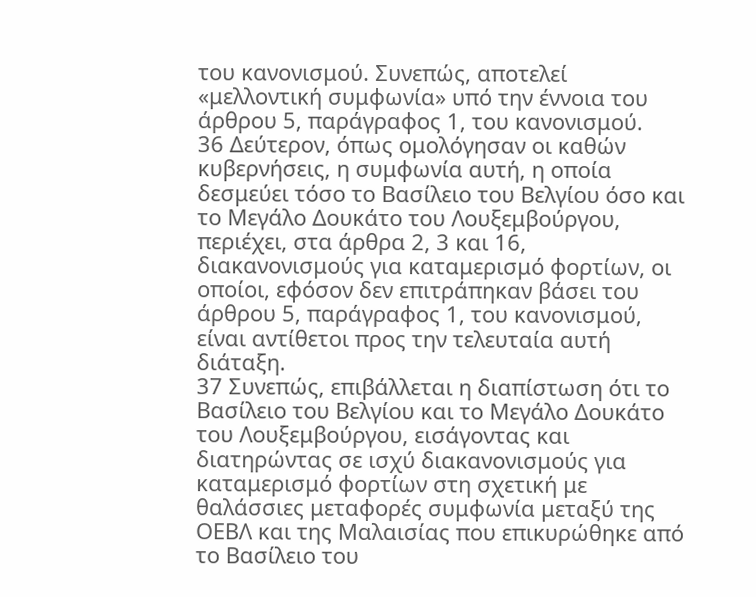του κανονισμού. Συνεπώς, αποτελεί «μελλοντική συμφωνία» υπό την έννοια του άρθρου 5, παράγραφος 1, του κανονισμού.
36 Δεύτερον, όπως ομολόγησαν οι καθών κυβερνήσεις, η συμφωνία αυτή, η οποία δεσμεύει τόσο το Βασίλειο του Βελγίου όσο και το Μεγάλο Δουκάτο του Λουξεμβούργου, περιέχει, στα άρθρα 2, 3 και 16, διακανονισμούς για καταμερισμό φορτίων, οι οποίοι, εφόσον δεν επιτράπηκαν βάσει του άρθρου 5, παράγραφος 1, του κανονισμού, είναι αντίθετοι προς την τελευταία αυτή διάταξη.
37 Συνεπώς, επιβάλλεται η διαπίστωση ότι το Βασίλειο του Βελγίου και το Μεγάλο Δουκάτο του Λουξεμβούργου, εισάγοντας και διατηρώντας σε ισχύ διακανονισμούς για καταμερισμό φορτίων στη σχετική με θαλάσσιες μεταφορές συμφωνία μεταξύ της ΟΕΒΛ και της Μαλαισίας που επικυρώθηκε από το Βασίλειο του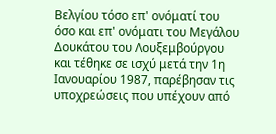Βελγίου τόσο επ' ονόματί του όσο και επ' ονόματι του Μεγάλου Δουκάτου του Λουξεμβούργου και τέθηκε σε ισχύ μετά την 1η Ιανουαρίου 1987, παρέβησαν τις υποχρεώσεις που υπέχουν από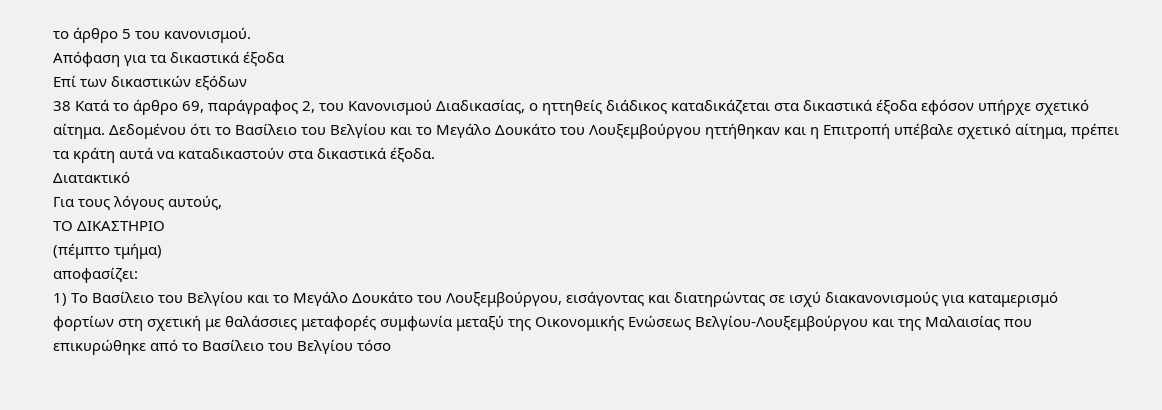το άρθρο 5 του κανονισμού.
Απόφαση για τα δικαστικά έξοδα
Επί των δικαστικών εξόδων
38 Κατά το άρθρο 69, παράγραφος 2, του Κανονισμού Διαδικασίας, ο ηττηθείς διάδικος καταδικάζεται στα δικαστικά έξοδα εφόσον υπήρχε σχετικό αίτημα. Δεδομένου ότι το Βασίλειο του Βελγίου και το Μεγάλο Δουκάτο του Λουξεμβούργου ηττήθηκαν και η Επιτροπή υπέβαλε σχετικό αίτημα, πρέπει τα κράτη αυτά να καταδικαστούν στα δικαστικά έξοδα.
Διατακτικό
Για τους λόγους αυτούς,
ΤΟ ΔΙΚΑΣΤΗΡΙΟ
(πέμπτο τμήμα)
αποφασίζει:
1) Το Βασίλειο του Βελγίου και το Μεγάλο Δουκάτο του Λουξεμβούργου, εισάγοντας και διατηρώντας σε ισχύ διακανονισμούς για καταμερισμό φορτίων στη σχετική με θαλάσσιες μεταφορές συμφωνία μεταξύ της Οικονομικής Ενώσεως Βελγίου-Λουξεμβούργου και της Μαλαισίας που επικυρώθηκε από το Βασίλειο του Βελγίου τόσο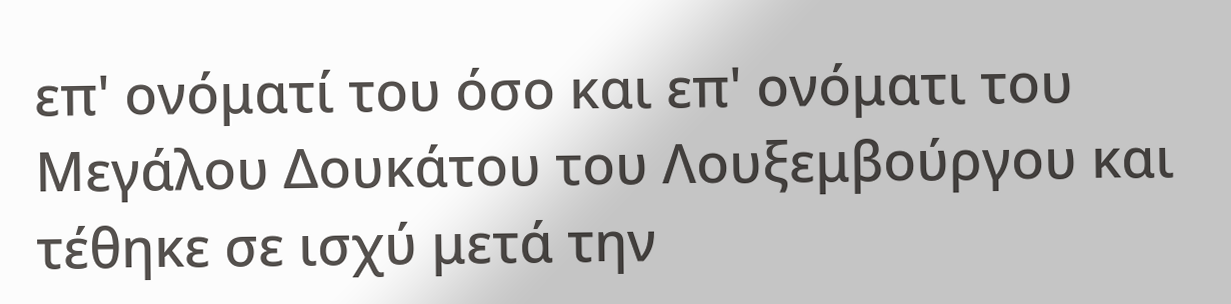επ' ονόματί του όσο και επ' ονόματι του Μεγάλου Δουκάτου του Λουξεμβούργου και τέθηκε σε ισχύ μετά την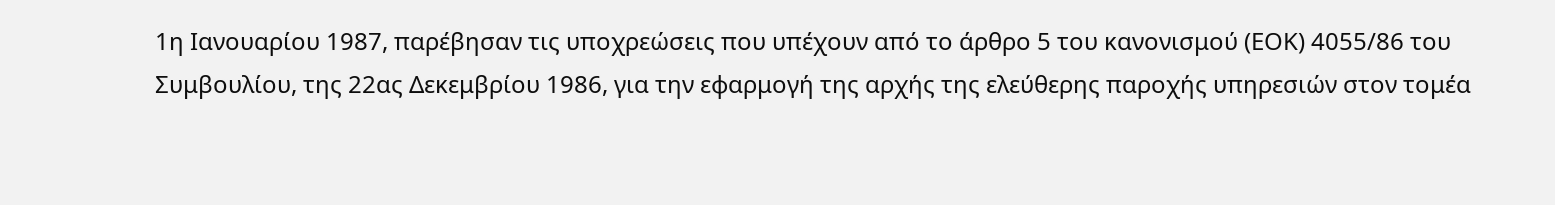1η Ιανουαρίου 1987, παρέβησαν τις υποχρεώσεις που υπέχουν από το άρθρο 5 του κανονισμού (ΕΟΚ) 4055/86 του Συμβουλίου, της 22ας Δεκεμβρίου 1986, για την εφαρμογή της αρχής της ελεύθερης παροχής υπηρεσιών στον τομέα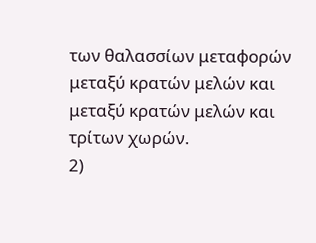των θαλασσίων μεταφορών μεταξύ κρατών μελών και μεταξύ κρατών μελών και τρίτων χωρών.
2)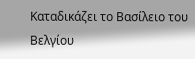Καταδικάζει το Βασίλειο του Βελγίου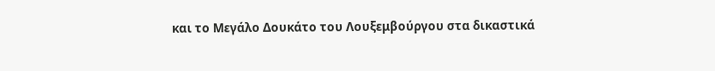και το Μεγάλο Δουκάτο του Λουξεμβούργου στα δικαστικά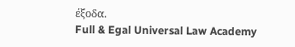έξοδα.
Full & Egal Universal Law Academy